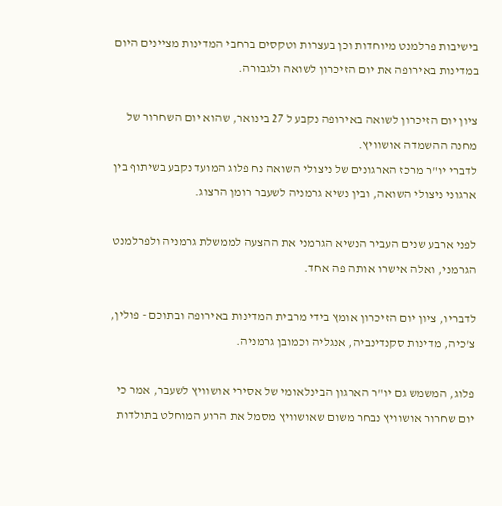בישיבות פרלמנט מיוחדות וכן בעצרות וטקסים ברחבי המדינות מציינים היום במדינות באירופה את יום הזיכרון לשואה ולגבורה.

ציון יום הזיכרון לשואה באירופה נקבע ל 27 בינואר, שהוא יום השחרור של מחנה ההשמדה אושוויץ.
לדברי יו"ר מרכז הארגונים של ניצולי השואה נח פלוג המועד נקבע בשיתוף בין ארגוני ניצולי השואה, ובין נשיא גרמניה לשעבר רומן הרצוג.

לפני ארבע שנים העביר הנשיא הגרמני את ההצעה לממשלת גרמניה ולפרלמנט הגרמני, ואלה אישרו אותה פה אחד.

לדבריו, ציון יום הזיכרון אומץ בידי מרבית המדינות באירופה ובתוכם - פולין, צ'כיה, מדינות סקנדינביה, אנגליה וכמובן גרמניה.

פלוג, המשמש גם יו"ר הארגון הבינלאומי של אסירי אושוויץ לשעבר, אמר כי יום שחרור אושוויץ נבחר משום שאושוויץ מסמל את הרוע המוחלט בתולדות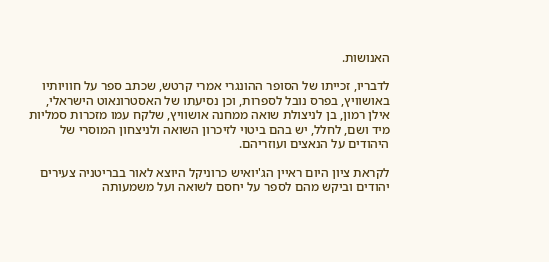האנושות.

לדבריו, זכייתו של הסופר ההונגרי אמרי קרטש, שכתב ספר על חוויותיו באושוויץ, בפרס נובל לספרות, וכן נסיעתו של האסטרונאוט הישראלי, אילן רמון, בן לניצולת שואה ממחנה אושוויץ, שלקח עמו מזכרות סמליות מיד ושם, לחלל, יש בהם ביטוי לזיכרון השואה ולניצחון המוסרי של היהודים על הנאצים ועוזריהם.

לקראת ציון היום ראיין הג'יואיש כרוניקל היוצא לאור בבריטניה צעירים יהודים וביקש מהם לספר על יחסם לשואה ועל משמעותה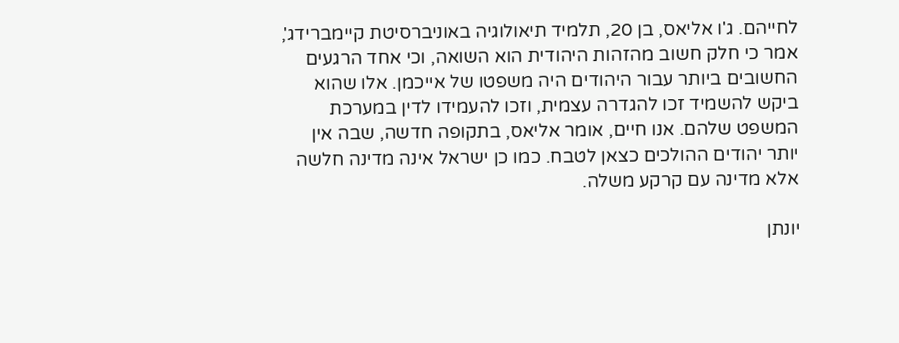לחייהם. ג'ו אליאס, בן 20, תלמיד תיאולוגיה באוניברסיטת קיימברידג', אמר כי חלק חשוב מהזהות היהודית הוא השואה, וכי אחד הרגעים החשובים ביותר עבור היהודים היה משפטו של אייכמן. אלו שהוא ביקש להשמיד זכו להגדרה עצמית, וזכו להעמידו לדין במערכת המשפט שלהם. אנו חיים, אומר אליאס, בתקופה חדשה, שבה אין יותר יהודים ההולכים כצאן לטבח. כמו כן ישראל אינה מדינה חלשה אלא מדינה עם קרקע משלה.

יונתן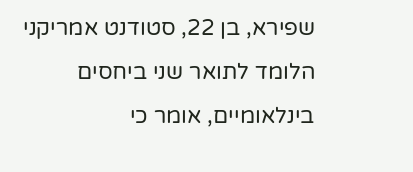שפירא, בן 22, סטודנט אמריקני הלומד לתואר שני ביחסים בינלאומיים, אומר כי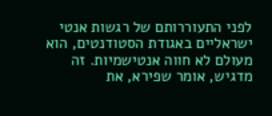לפני התעוררותם של רגשות אנטי ישראליים באגודת הסטודנטים, הוא מעולם לא חווה אנטישמיות. זה מדגיש, אומר שפירא, את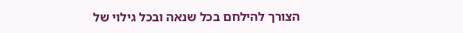הצורך להילחם בכל שנאה ובכל גילוי של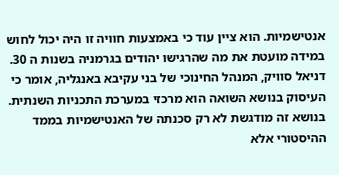אנטישמיות. הוא ציין עוד כי באמצעות חוויה זו היה יכול לחוש במידה מועטת את מה שהרגישו יהודים בגרמניה בשנות ה 30.
דניאל סוויק, המנהל החינוכי של בני עקיבא באנגליה, אומר כי העיסוק בנושא השואה הוא מרכזי במערכת התכניות השנתית. בנושא זה מודגשת לא רק סכנתה של האנטישמיות בממד ההיסטורי אלא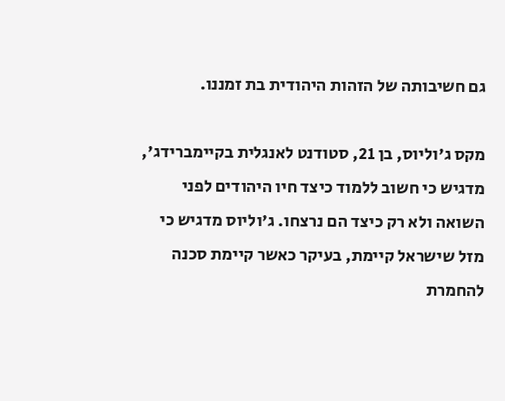גם חשיבותה של הזהות היהודית בת זמננו.

מקס ג'וליוס, בן 21, סטודנט לאנגלית בקיימברידג', מדגיש כי חשוב ללמוד כיצד חיו היהודים לפני השואה ולא רק כיצד הם נרצחו. ג'וליוס מדגיש כי מזל שישראל קיימת, בעיקר כאשר קיימת סכנה להחמרת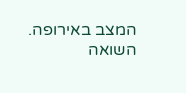המצב באירופה. השואה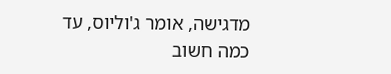מדגישה, אומר ג'וליוס, עד כמה חשוב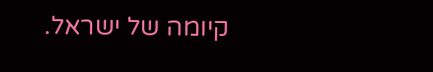קיומה של ישראל.